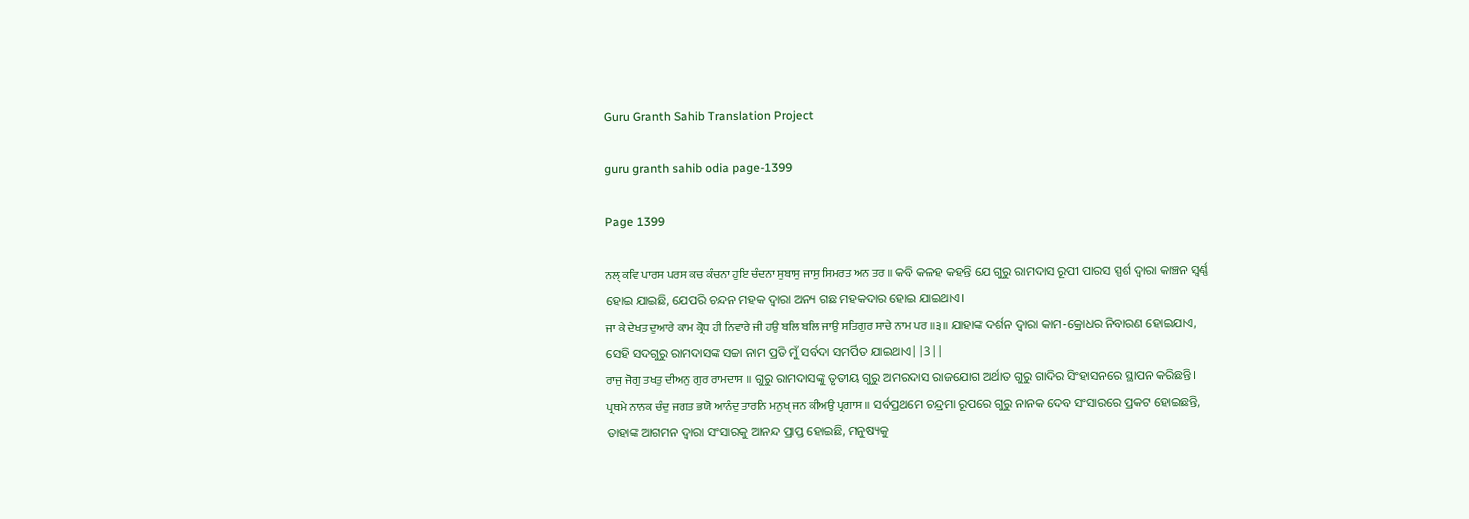Guru Granth Sahib Translation Project

guru granth sahib odia page-1399

Page 1399

ਨਲ੍ ਕਵਿ ਪਾਰਸ ਪਰਸ ਕਚ ਕੰਚਨਾ ਹੁਇ ਚੰਦਨਾ ਸੁਬਾਸੁ ਜਾਸੁ ਸਿਮਰਤ ਅਨ ਤਰ ॥ କବି କଳହ କହନ୍ତି ଯେ ଗୁରୁ ରାମଦାସ ରୂପୀ ପାରସ ସ୍ପର୍ଶ ଦ୍ଵାରା କାଞ୍ଚନ ସ୍ଵର୍ଣ୍ଣ ହୋଇ ଯାଇଛି, ଯେପରି ଚନ୍ଦନ ମହକ ଦ୍ଵାରା ଅନ୍ୟ ଗଛ ମହକଦାର ହୋଇ ଯାଇଥାଏ।
ਜਾ ਕੇ ਦੇਖਤ ਦੁਆਰੇ ਕਾਮ ਕ੍ਰੋਧ ਹੀ ਨਿਵਾਰੇ ਜੀ ਹਉ ਬਲਿ ਬਲਿ ਜਾਉ ਸਤਿਗੁਰ ਸਾਚੇ ਨਾਮ ਪਰ ॥੩॥ ଯାହାଙ୍କ ଦର୍ଶନ ଦ୍ଵାରା କାମ-କ୍ରୋଧର ନିବାରଣ ହୋଇଯାଏ, ସେହି ସଦଗୁରୁ ରାମଦାସଙ୍କ ସଚ୍ଚା ନାମ ପ୍ରତି ମୁଁ ସର୍ବଦା ସମର୍ପିତ ଯାଇଥାଏ||3||
ਰਾਜੁ ਜੋਗੁ ਤਖਤੁ ਦੀਅਨੁ ਗੁਰ ਰਾਮਦਾਸ ॥ ଗୁରୁ ରାମଦାସଙ୍କୁ ତୃତୀୟ ଗୁରୁ ଅମରଦାସ ରାଜଯୋଗ ଅର୍ଥାତ ଗୁରୁ ଗାଦିର ସିଂହାସନରେ ସ୍ଥାପନ କରିଛନ୍ତି।
ਪ੍ਰਥਮੇ ਨਾਨਕ ਚੰਦੁ ਜਗਤ ਭਯੋ ਆਨੰਦੁ ਤਾਰਨਿ ਮਨੁਖ੍ ਜਨ ਕੀਅਉ ਪ੍ਰਗਾਸ ॥ ସର୍ବପ୍ରଥମେ ଚନ୍ଦ୍ରମା ରୂପରେ ଗୁରୁ ନାନକ ଦେବ ସଂସାରରେ ପ୍ରକଟ ହୋଇଛନ୍ତି, ତାହାଙ୍କ ଆଗମନ ଦ୍ଵାରା ସଂସାରକୁ ଆନନ୍ଦ ପ୍ରାପ୍ତ ହୋଇଛି, ମନୁଷ୍ୟକୁ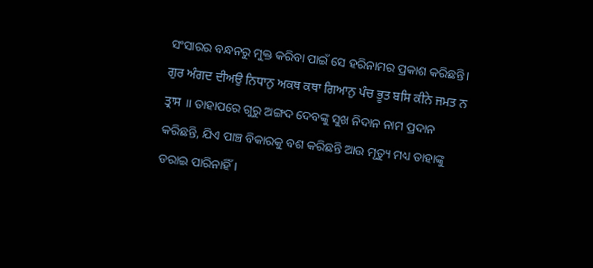ସଂସାରର ବନ୍ଧନରୁ ମୁକ୍ତ କରିବା ପାଇଁ ସେ ହରିନାମର ପ୍ରକାଶ କରିଛନ୍ତି।
ਗੁਰ ਅੰਗਦ ਦੀਅਉ ਨਿਧਾਨੁ ਅਕਥ ਕਥਾ ਗਿਆਨੁ ਪੰਚ ਭੂਤ ਬਸਿ ਕੀਨੇ ਜਮਤ ਨ ਤ੍ਰਾਸ ॥ ତାହାପରେ ଗୁରୁ ଅଙ୍ଗଦ ଦେବଙ୍କୁ ସୁଖ ନିଦାନ ନାମ ପ୍ରଦାନ କରିଛନ୍ତି, ଯିଏ ପାଞ୍ଚ ବିକାରକୁ ବଶ କରିଛନ୍ତି ଆଉ ମୃତ୍ୟୁ ମଧ୍ୟ ତାହାଙ୍କୁ ଡରାଇ ପାରିନାହିଁ।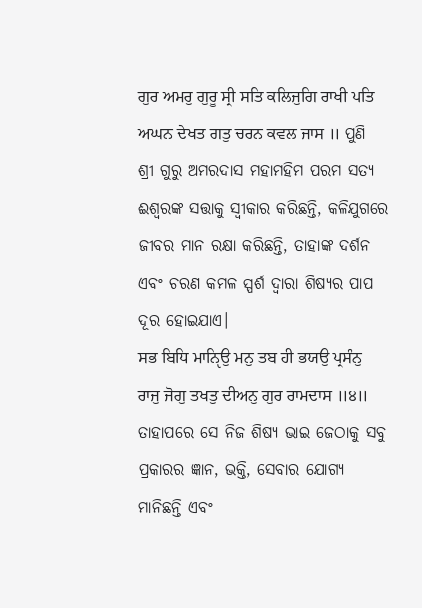ਗੁਰ ਅਮਰੁ ਗੁਰੂ ਸ੍ਰੀ ਸਤਿ ਕਲਿਜੁਗਿ ਰਾਖੀ ਪਤਿ ਅਘਨ ਦੇਖਤ ਗਤੁ ਚਰਨ ਕਵਲ ਜਾਸ ॥ ପୁଣି ଶ୍ରୀ ଗୁରୁ ଅମରଦାସ ମହାମହିମ ପରମ ସତ୍ୟ ଈଶ୍ବରଙ୍କ ସତ୍ତାକୁ ସ୍ଵୀକାର କରିଛନ୍ତି, କଳିଯୁଗରେ ଜୀବର ମାନ ରକ୍ଷା କରିଛନ୍ତି, ତାହାଙ୍କ ଦର୍ଶନ ଏବଂ ଚରଣ କମଳ ସ୍ପର୍ଶ ଦ୍ଵାରା ଶିଷ୍ୟର ପାପ ଦୂର ହୋଇଯାଏ।
ਸਭ ਬਿਧਿ ਮਾਨੵਿਉ ਮਨੁ ਤਬ ਹੀ ਭਯਉ ਪ੍ਰਸੰਨੁ ਰਾਜੁ ਜੋਗੁ ਤਖਤੁ ਦੀਅਨੁ ਗੁਰ ਰਾਮਦਾਸ ॥੪॥ ତାହାପରେ ସେ ନିଜ ଶିଷ୍ୟ ଭାଇ ଜେଠାକୁ ସବୁ ପ୍ରକାରର ଜ୍ଞାନ, ଭକ୍ତି, ସେବାର ଯୋଗ୍ୟ ମାନିଛନ୍ତି ଏବଂ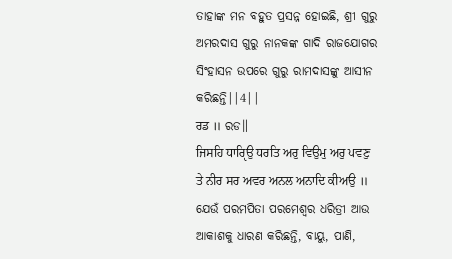ତାହାଙ୍କ ମନ ବହୁତ ପ୍ରସନ୍ନ ହୋଇଛି, ଶ୍ରୀ ଗୁରୁ ଅମରଦାସ ଗୁରୁ ନାନକଙ୍କ ଗାଦି ରାଜଯୋଗର ସିଂହାସନ ଉପରେ ଗୁରୁ ରାମଦାସଙ୍କୁ ଆସୀନ କରିଛନ୍ତି||4||
ਰਡ ॥ ରଡ॥
ਜਿਸਹਿ ਧਾਰੵਿਉ ਧਰਤਿ ਅਰੁ ਵਿਉਮੁ ਅਰੁ ਪਵਣੁ ਤੇ ਨੀਰ ਸਰ ਅਵਰ ਅਨਲ ਅਨਾਦਿ ਕੀਅਉ ॥ ଯେଉଁ ପରମପିତା ପରମେଶ୍ଵର ଧରିତ୍ରୀ ଆଉ ଆକାଶକୁ ଧାରଣ କରିଛନ୍ତି, ବାୟୁ, ପାଣି,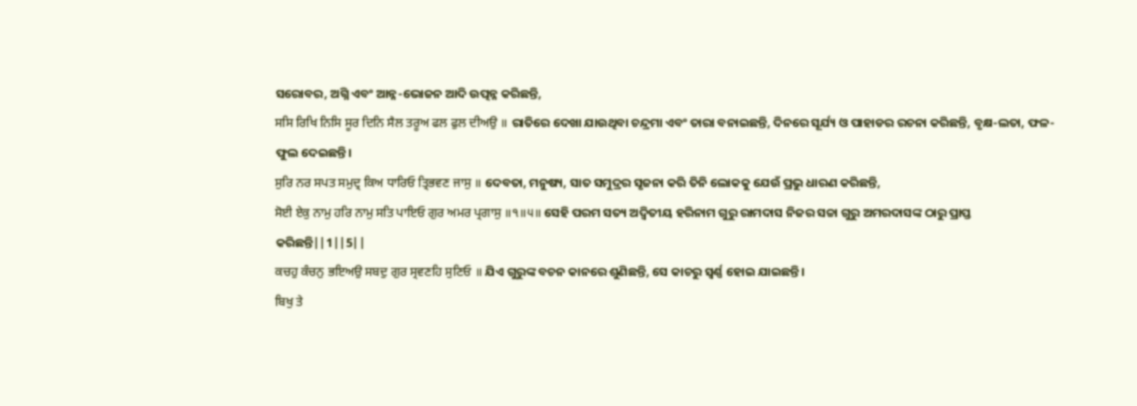ସରୋବର, ଅଗ୍ନି ଏବଂ ଆନ୍ନ-ଭୋଜନ ଆଦି ଉତ୍ପନ୍ନ କରିଛନ୍ତି,
ਸਸਿ ਰਿਖਿ ਨਿਸਿ ਸੂਰ ਦਿਨਿ ਸੈਲ ਤਰੂਅ ਫਲ ਫੁਲ ਦੀਅਉ ॥ ରାତିରେ ଦେଖା ଯାଉଥିବା ଚନ୍ଦ୍ରମା ଏବଂ ତାରା ବନାଇଛନ୍ତି, ଦିନରେ ସୂର୍ଯ୍ୟ ଓ ପାହାଡର ରଚନା କରିଛନ୍ତି, ବୃକ୍ଷ-ଲତା, ଫଳ-ଫୁଲ ଦେଇଛନ୍ତି।
ਸੁਰਿ ਨਰ ਸਪਤ ਸਮੁਦ੍ਰ ਕਿਅ ਧਾਰਿਓ ਤ੍ਰਿਭਵਣ ਜਾਸੁ ॥ ଦେବତା, ମନୁଷ୍ୟ, ସାତ ସମୁଦ୍ରର ସୃଜନା କରି ତିନି ଲୋକକୁ ଯେଉଁ ପ୍ରଭୁ ଧାରଣ କରିଛନ୍ତି,
ਸੋਈ ਏਕੁ ਨਾਮੁ ਹਰਿ ਨਾਮੁ ਸਤਿ ਪਾਇਓ ਗੁਰ ਅਮਰ ਪ੍ਰਗਾਸੁ ॥੧॥੫॥ ସେହି ପରମ ସତ୍ୟ ଅଦ୍ଵିତୀୟ ହରିନାମ ଗୁରୁ ରାମଦାସ ନିଜର ସଚ୍ଚା ଗୁରୁ ଅମରଦାସଙ୍କ ଠାରୁ ପ୍ରାପ୍ତ କରିଛନ୍ତି||1||5||
ਕਚਹੁ ਕੰਚਨੁ ਭਇਅਉ ਸਬਦੁ ਗੁਰ ਸ੍ਰਵਣਹਿ ਸੁਣਿਓ ॥ ଯିଏ ଗୁରୁଙ୍କ ବଚନ କାନରେ ଶୁଣିଛନ୍ତି, ସେ କାଚରୁ ସ୍ଵର୍ଣ୍ଣ ହୋଇ ଯାଇଛନ୍ତି।
ਬਿਖੁ ਤੇ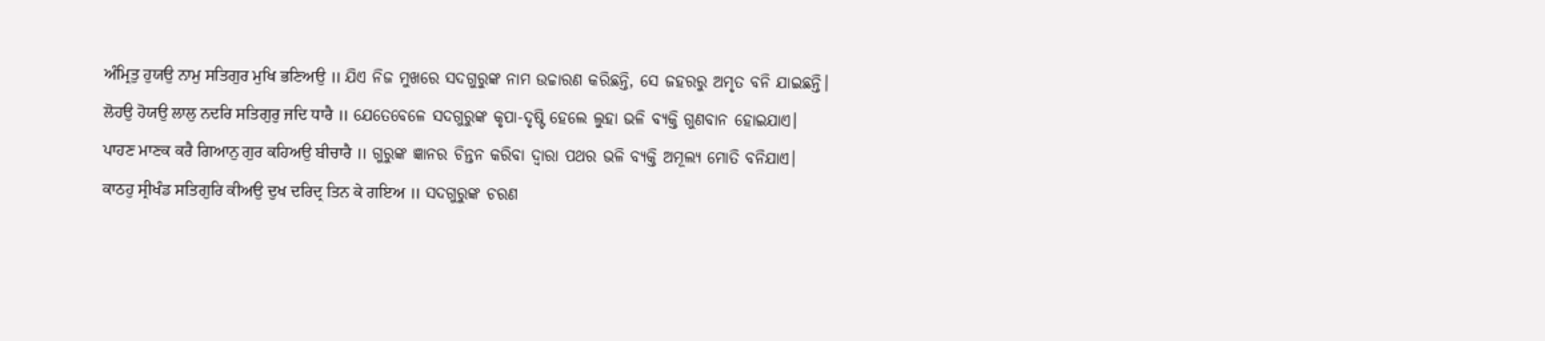ਅੰਮ੍ਰਿਤੁ ਹੁਯਉ ਨਾਮੁ ਸਤਿਗੁਰ ਮੁਖਿ ਭਣਿਅਉ ॥ ଯିଏ ନିଜ ମୁଖରେ ସଦଗୁରୁଙ୍କ ନାମ ଉଚ୍ଚାରଣ କରିଛନ୍ତି, ସେ ଜହରରୁ ଅମୃତ ବନି ଯାଇଛନ୍ତି।
ਲੋਹਉ ਹੋਯਉ ਲਾਲੁ ਨਦਰਿ ਸਤਿਗੁਰੁ ਜਦਿ ਧਾਰੈ ॥ ଯେତେବେଳେ ସଦଗୁରୁଙ୍କ କୃପା-ଦୃଷ୍ଟି ହେଲେ ଲୁହା ଭଳି ବ୍ୟକ୍ତି ଗୁଣବାନ ହୋଇଯାଏ।
ਪਾਹਣ ਮਾਣਕ ਕਰੈ ਗਿਆਨੁ ਗੁਰ ਕਹਿਅਉ ਬੀਚਾਰੈ ॥ ଗୁରୁଙ୍କ ଜ୍ଞାନର ଚିନ୍ତନ କରିବା ଦ୍ଵାରା ପଥର ଭଳି ବ୍ୟକ୍ତି ଅମୂଲ୍ୟ ମୋତି ବନିଯାଏ।
ਕਾਠਹੁ ਸ੍ਰੀਖੰਡ ਸਤਿਗੁਰਿ ਕੀਅਉ ਦੁਖ ਦਰਿਦ੍ਰ ਤਿਨ ਕੇ ਗਇਅ ॥ ସଦଗୁରୁଙ୍କ ଚରଣ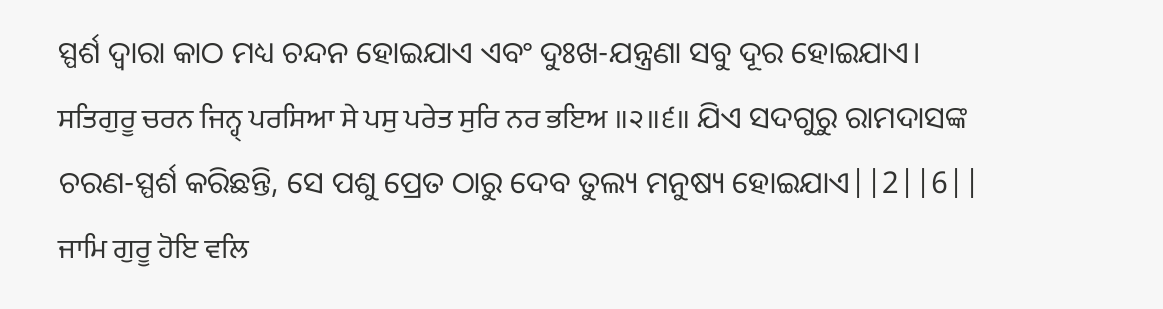ସ୍ପର୍ଶ ଦ୍ଵାରା କାଠ ମଧ୍ୟ ଚନ୍ଦନ ହୋଇଯାଏ ଏବଂ ଦୁଃଖ-ଯନ୍ତ୍ରଣା ସବୁ ଦୂର ହୋଇଯାଏ।
ਸਤਿਗੁਰੂ ਚਰਨ ਜਿਨ੍ਹ੍ ਪਰਸਿਆ ਸੇ ਪਸੁ ਪਰੇਤ ਸੁਰਿ ਨਰ ਭਇਅ ॥੨॥੬॥ ଯିଏ ସଦଗୁରୁ ରାମଦାସଙ୍କ ଚରଣ-ସ୍ପର୍ଶ କରିଛନ୍ତି, ସେ ପଶୁ ପ୍ରେତ ଠାରୁ ଦେବ ତୁଲ୍ୟ ମନୁଷ୍ୟ ହୋଇଯାଏ||2||6||
ਜਾਮਿ ਗੁਰੂ ਹੋਇ ਵਲਿ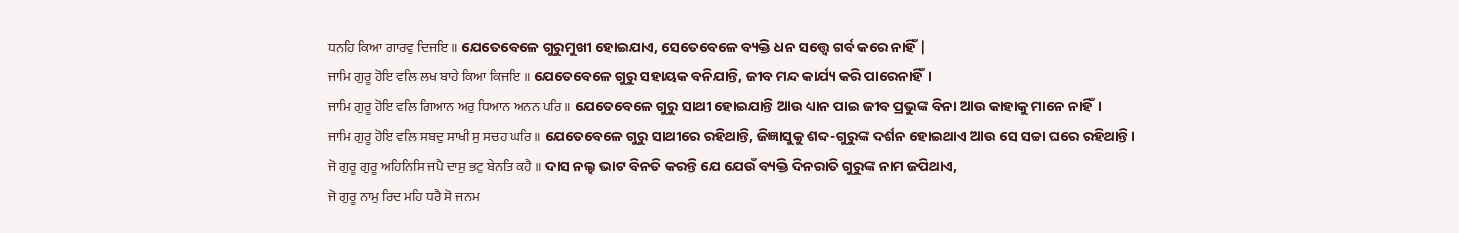ਧਨਹਿ ਕਿਆ ਗਾਰਵੁ ਦਿਜਇ ॥ ଯେତେବେଳେ ଗୁରୁମୁଖୀ ହୋଇଯାଏ, ସେତେବେଳେ ବ୍ୟକ୍ତି ଧନ ସତ୍ତ୍ୱେ ଗର୍ବ କରେ ନାହିଁ |
ਜਾਮਿ ਗੁਰੂ ਹੋਇ ਵਲਿ ਲਖ ਬਾਹੇ ਕਿਆ ਕਿਜਇ ॥ ଯେତେବେଳେ ଗୁରୁ ସହାୟକ ବନିଯାନ୍ତି, ଜୀବ ମନ୍ଦ କାର୍ଯ୍ୟ କରି ପାରେନାହିଁ।
ਜਾਮਿ ਗੁਰੂ ਹੋਇ ਵਲਿ ਗਿਆਨ ਅਰੁ ਧਿਆਨ ਅਨਨ ਪਰਿ ॥ ଯେତେବେଳେ ଗୁରୁ ସାଥୀ ହୋଇଯାନ୍ତି ଆଉ ଧ୍ୟାନ ପାଇ ଜୀବ ପ୍ରଭୁଙ୍କ ବିନା ଆଉ କାହାକୁ ମାନେ ନାହିଁ।
ਜਾਮਿ ਗੁਰੂ ਹੋਇ ਵਲਿ ਸਬਦੁ ਸਾਖੀ ਸੁ ਸਚਹ ਘਰਿ ॥ ଯେତେବେଳେ ଗୁରୁ ସାଥୀରେ ରହିଥାନ୍ତି, ଜିଜ୍ଞାସୁକୁ ଶବ୍ଦ-ଗୁରୁଙ୍କ ଦର୍ଶନ ହୋଇଥାଏ ଆଉ ସେ ସଚ୍ଚା ଘରେ ରହିଥାନ୍ତି।
ਜੋ ਗੁਰੂ ਗੁਰੂ ਅਹਿਨਿਸਿ ਜਪੈ ਦਾਸੁ ਭਟੁ ਬੇਨਤਿ ਕਹੈ ॥ ଦାସ ନଲ୍ହ ଭାଟ ବିନତି କରନ୍ତି ଯେ ଯେଉଁ ବ୍ୟକ୍ତି ଦିନରାତି ଗୁରୁଙ୍କ ନାମ ଜପିଥାଏ,
ਜੋ ਗੁਰੂ ਨਾਮੁ ਰਿਦ ਮਹਿ ਧਰੈ ਸੋ ਜਨਮ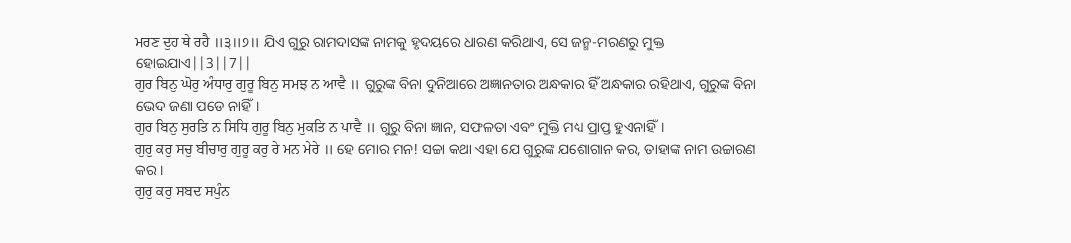ਮਰਣ ਦੁਹ ਥੇ ਰਹੈ ॥੩॥੭॥ ଯିଏ ଗୁରୁ ରାମଦାସଙ୍କ ନାମକୁ ହୃଦୟରେ ଧାରଣ କରିଥାଏ, ସେ ଜନ୍ମ-ମରଣରୁ ମୁକ୍ତ ହୋଇଯାଏ||3||7||
ਗੁਰ ਬਿਨੁ ਘੋਰੁ ਅੰਧਾਰੁ ਗੁਰੂ ਬਿਨੁ ਸਮਝ ਨ ਆਵੈ ॥ ଗୁରୁଙ୍କ ବିନା ଦୁନିଆରେ ଅଜ୍ଞାନତାର ଅନ୍ଧକାର ହିଁ ଅନ୍ଧକାର ରହିଥାଏ, ଗୁରୁଙ୍କ ବିନା ଭେଦ ଜଣା ପଡେ ନାହିଁ।
ਗੁਰ ਬਿਨੁ ਸੁਰਤਿ ਨ ਸਿਧਿ ਗੁਰੂ ਬਿਨੁ ਮੁਕਤਿ ਨ ਪਾਵੈ ॥ ଗୁରୁ ବିନା ଜ୍ଞାନ, ସଫଳତା ଏବଂ ମୁକ୍ତି ମଧ୍ୟ ପ୍ରାପ୍ତ ହୁଏନାହିଁ।
ਗੁਰੁ ਕਰੁ ਸਚੁ ਬੀਚਾਰੁ ਗੁਰੂ ਕਰੁ ਰੇ ਮਨ ਮੇਰੇ ॥ ହେ ମୋର ମନ! ସଚ୍ଚା କଥା ଏହା ଯେ ଗୁରୁଙ୍କ ଯଶୋଗାନ କର, ତାହାଙ୍କ ନାମ ଉଚ୍ଚାରଣ କର।
ਗੁਰੁ ਕਰੁ ਸਬਦ ਸਪੁੰਨ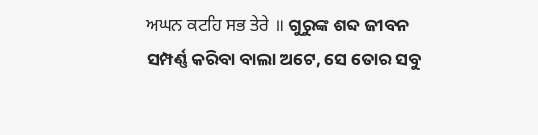ਅਘਨ ਕਟਹਿ ਸਭ ਤੇਰੇ ॥ ଗୁରୁଙ୍କ ଶବ୍ଦ ଜୀବନ ସମ୍ପର୍ଣ୍ଣ କରିବା ବାଲା ଅଟେ, ସେ ତୋର ସବୁ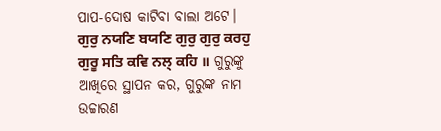ପାପ-ଦୋଷ କାଟିବା ବାଲା ଅଟେ।
ਗੁਰੁ ਨਯਣਿ ਬਯਣਿ ਗੁਰੁ ਗੁਰੁ ਕਰਹੁ ਗੁਰੂ ਸਤਿ ਕਵਿ ਨਲ੍ ਕਹਿ ॥ ଗୁରୁଙ୍କୁ ଆଖିରେ ସ୍ଥାପନ କର, ଗୁରୁଙ୍କ ନାମ ଉଚ୍ଚାରଣ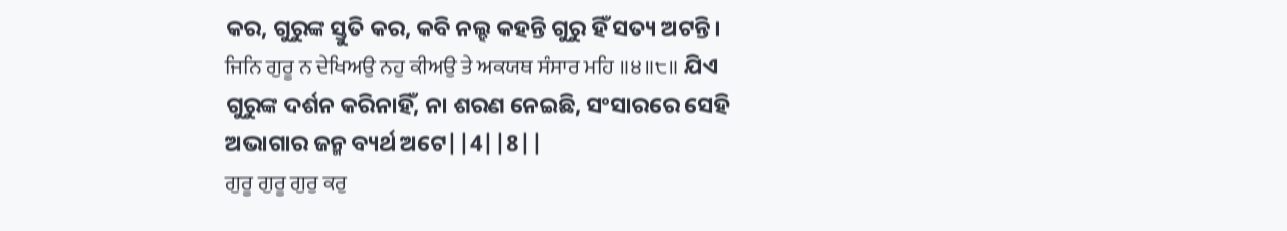କର, ଗୁରୁଙ୍କ ସ୍ତୁତି କର, କବି ନଲ୍ହ କହନ୍ତି ଗୁରୁ ହିଁ ସତ୍ୟ ଅଟନ୍ତି।
ਜਿਨਿ ਗੁਰੂ ਨ ਦੇਖਿਅਉ ਨਹੁ ਕੀਅਉ ਤੇ ਅਕਯਥ ਸੰਸਾਰ ਮਹਿ ॥੪॥੮॥ ଯିଏ ଗୁରୁଙ୍କ ଦର୍ଶନ କରିନାହିଁ, ନା ଶରଣ ନେଇଛି, ସଂସାରରେ ସେହି ଅଭାଗାର ଜନ୍ମ ବ୍ୟର୍ଥ ଅଟେ||4||8||
ਗੁਰੂ ਗੁਰੂ ਗੁਰੁ ਕਰੁ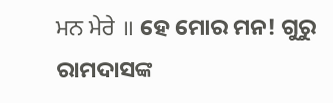ਮਨ ਮੇਰੇ ॥ ହେ ମୋର ମନ! ଗୁରୁ ରାମଦାସଙ୍କ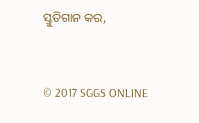ସ୍ତୁତିଗାନ କର,


© 2017 SGGS ONLINE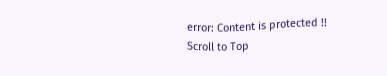error: Content is protected !!
Scroll to Top